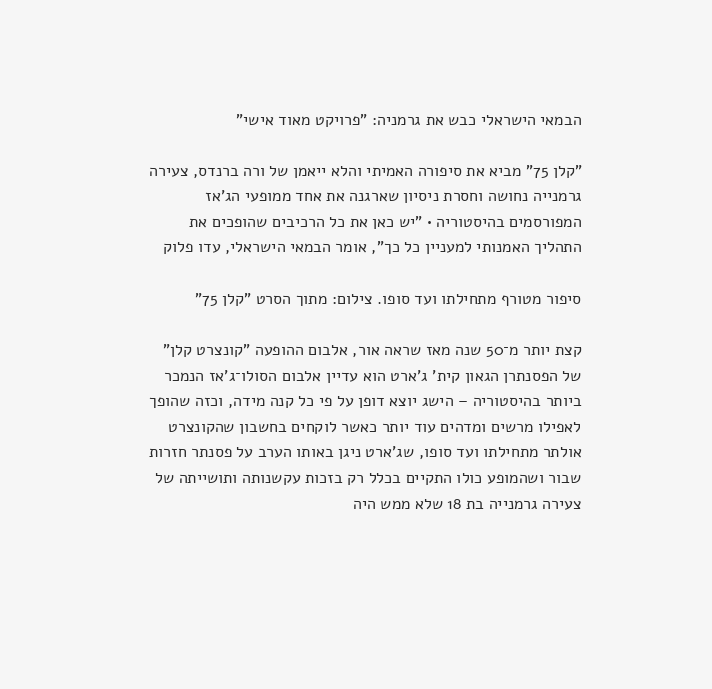הבמאי הישראלי כבש את גרמניה: "פרויקט מאוד אישי"

"קלן 75" מביא את סיפורה האמיתי והלא ייאמן של ורה ברנדס, צעירה גרמנייה נחושה וחסרת ניסיון שארגנה את אחד ממופעי הג'אז המפורסמים בהיסטוריה • "יש כאן את כל הרכיבים שהופכים את התהליך האמנותי למעניין כל כך", אומר הבמאי הישראלי, עדו פלוק

סיפור מטורף מתחילתו ועד סופו. צילום: מתוך הסרט "קלן 75"

קצת יותר מ־50 שנה מאז שראה אור, אלבום ההופעה "קונצרט קלן" של הפסנתרן הגאון קית' ג'ארט הוא עדיין אלבום הסולו־ג'אז הנמכר ביותר בהיסטוריה – הישג יוצא דופן על פי כל קנה מידה, וכזה שהופך לאפילו מרשים ומדהים עוד יותר כאשר לוקחים בחשבון שהקונצרט אולתר מתחילתו ועד סופו, שג'ארט ניגן באותו הערב על פסנתר חזרות שבור ושהמופע כולו התקיים בכלל רק בזכות עקשנותה ותושייתה של צעירה גרמנייה בת 18 שלא ממש היה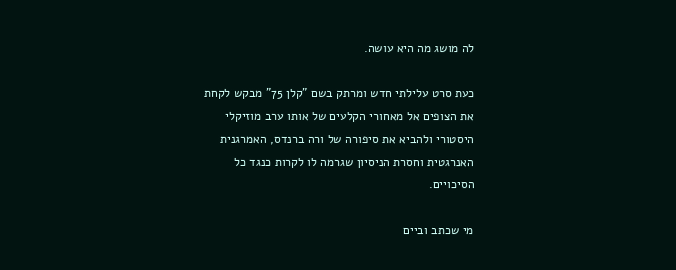לה מושג מה היא עושה.

כעת סרט עלילתי חדש ומרתק בשם "קלן 75" מבקש לקחת את הצופים אל מאחורי הקלעים של אותו ערב מוזיקלי היסטורי ולהביא את סיפורה של ורה ברנדס, האמרגנית האנרגטית וחסרת הניסיון שגרמה לו לקרות כנגד כל הסיכויים.

מי שכתב וביים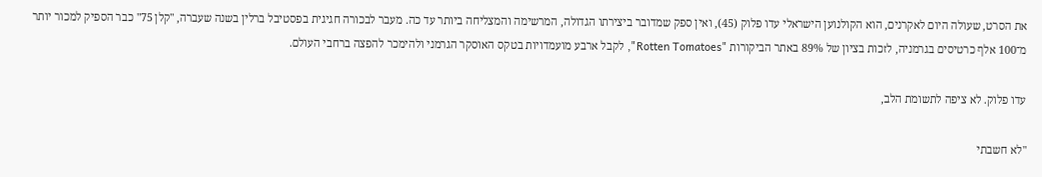את הסרט, שעולה היום לאקרנים, הוא הקולנוען הישראלי עדו פלוק (45), ואין ספק שמדובר ביצירתו הגדולה, המרשימה והמצליחה ביותר עד כה. מעבר לבכורה חגיגית בפסטיבל ברלין בשנה שעברה, "קלן 75" כבר הספיק למכור יותר מ־100 אלף כרטיסים בגרמניה, לזכות בציון של 89% באתר הביקורות "Rotten Tomatoes", לקבל ארבע מועמדויות בטקס האוסקר הגרמני ולהימכר להפצה ברחבי העולם.

עדו פלוק. לא ציפה לתשומת הלב,

"לא חשבתי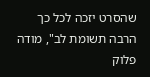שהסרט יזכה לכל כך הרבה תשומת לב", מודה פלוק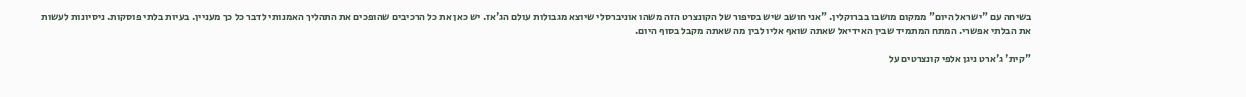בשיחה עם "ישראל היום" ממקום מושבו בברוקלין. "אני חושב שיש בסיפור של הקונצרט הזה משהו אוניברסלי שיוצא מגבולות עולם הג'אז. יש כאן את כל הרכיבים שהופכים את התהליך האמנותי לדבר כל כך מעניין. בעיות בלתי פוסקות. ניסיונות לעשות את הבלתי אפשרי. המתח המתמיד שבין האידיאל שאתה שואף אליו לבין מה שאתה מקבל בסוף היום.

"קית' ג'ארט ניגן אלפי קונצרטים על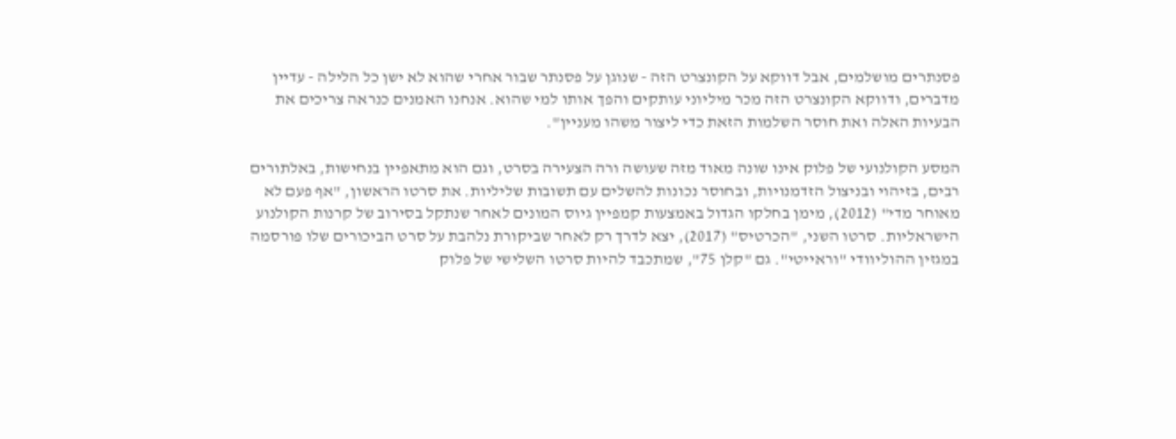פסנתרים מושלמים, אבל דווקא על הקונצרט הזה - שנוגן על פסנתר שבור אחרי שהוא לא ישן כל הלילה - עדיין מדברים, ודווקא הקונצרט הזה מכר מיליוני עותקים והפך אותו למי שהוא. אנחנו האמנים כנראה צריכים את הבעיות האלה ואת חוסר השלמות הזאת כדי ליצור משהו מעניין".

המסע הקולנועי של פלוק אינו שונה מאוד מזה שעושה ורה הצעירה בסרט, וגם הוא מתאפיין בנחישות, באלתורים רבים, בזיהוי ובניצול הזדמנויות, ובחוסר נכונות להשלים עם תשובות שליליות. את סרטו הראשון, "אף פעם לא מאוחר מדי" (2012), מימן בחלקו הגדול באמצעות קמפיין גיוס המונים לאחר שנתקל בסירוב של קרנות הקולנוע הישראליות. סרטו השני, "הכרטיס" (2017), יצא לדרך רק לאחר שביקורת נלהבת על סרט הביכורים שלו פורסמה במגזין ההוליוודי "וראייטי". גם "קלן 75", שמתכבד להיות סרטו השלישי של פלוק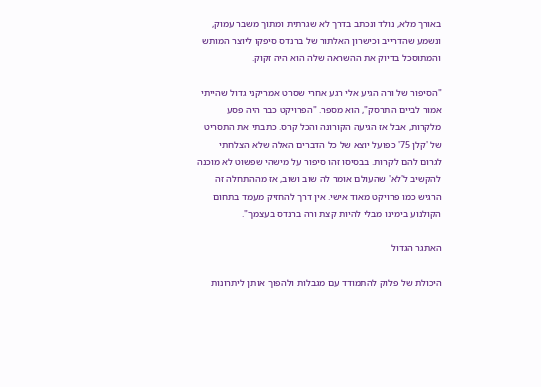באורך מלא, נולד ונכתב בדרך לא שגרתית ומתוך משבר עמוק, ונשמע שהדרייב וכישרון האלתור של ברנדס סיפקו ליוצר המותש והמתוסכל בדיוק את ההשראה שלה הוא היה זקוק.

"הסיפור של ורה הגיע אלי רגע אחרי שסרט אמריקני גדול שהייתי אמור לביים התרסק", הוא מספר. "הפרויקט כבר היה פסע מלקרות, אבל אז הגיעה הקורונה והכל קרס. כתבתי את התסריט של 'קלן 75' כפועל יוצא של כל הדברים האלה שלא הצלחתי לגרום להם לקרות. בבסיסו זהו סיפור על מישהי שפשוט לא מוכנה להקשיב ל'לא' שהעולם אומר לה שוב ושוב, אז מההתחלה זה הרגיש כמו פרויקט מאוד אישי. אין דרך להחזיק מעמד בתחום הקולנוע בימינו מבלי להיות קצת ורה ברנדס בעצמך".

האתגר הגדול

היכולת של פלוק להתמודד עם מגבלות ולהפוך אותן ליתרונות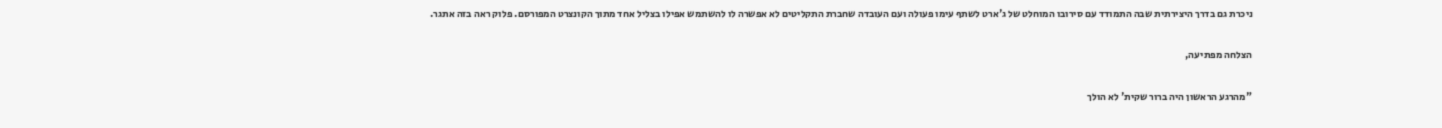ניכרת גם בדרך היצירתית שבה התמודד עם סירובו המוחלט של ג'ארט לשתף עימו פעולה ועם העובדה שחברת התקליטים לא אפשרה לו להשתמש אפילו בצליל אחד מתוך הקונצרט המפורסם. פלוק ראה בזה אתגר.

הצלחה מפתיעה,

"מהרגע הראשון היה ברור שקית' לא הולך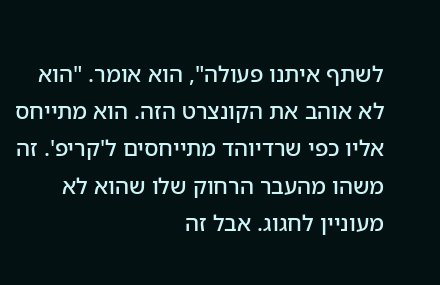לשתף איתנו פעולה", הוא אומר. "הוא לא אוהב את הקונצרט הזה. הוא מתייחס אליו כפי שרדיוהד מתייחסים ל'קריפ'. זה משהו מהעבר הרחוק שלו שהוא לא מעוניין לחגוג. אבל זה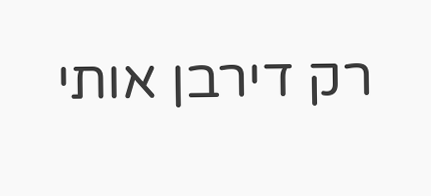רק דירבן אותי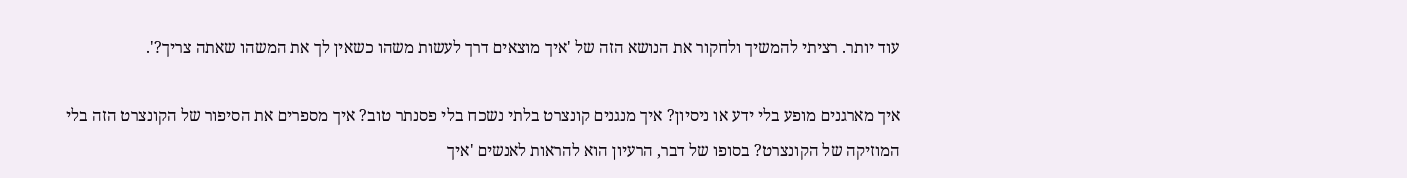עוד יותר. רציתי להמשיך ולחקור את הנושא הזה של 'איך מוצאים דרך לעשות משהו כשאין לך את המשהו שאתה צריך?'.

איך מארגנים מופע בלי ידע או ניסיון? איך מנגנים קונצרט בלתי נשכח בלי פסנתר טוב? איך מספרים את הסיפור של הקונצרט הזה בלי המוזיקה של הקונצרט? בסופו של דבר, הרעיון הוא להראות לאנשים 'איך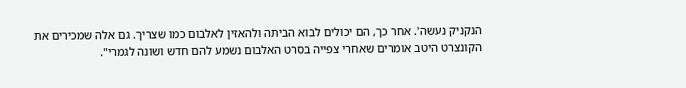הנקניק נעשה'. אחר כך, הם יכולים לבוא הביתה ולהאזין לאלבום כמו שצריך. גם אלה שמכירים את הקונצרט היטב אומרים שאחרי צפייה בסרט האלבום נשמע להם חדש ושונה לגמרי".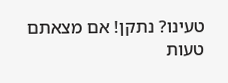טעינו? נתקן! אם מצאתם טעות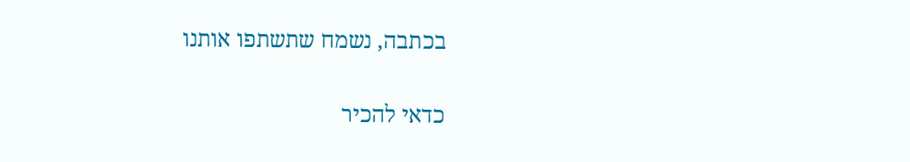בכתבה, נשמח שתשתפו אותנו

כדאי להכיר